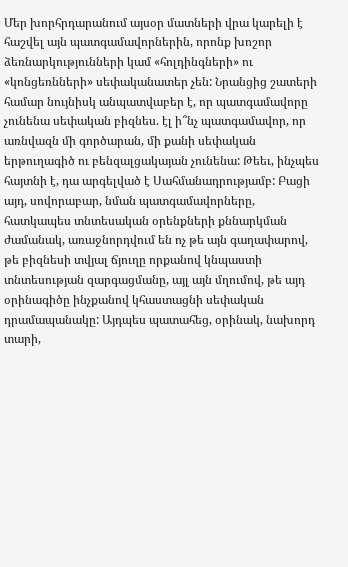Մեր խորհրդարանում այսօր մատների վրա կարելի է հաշվել այն պատգամավորներին, որոնք խոշոր ձեռնարկությունների կամ «հոլդինգների» ու «կոնցեռնների» սեփականատեր չեն: Նրանցից շատերի համար նույնիսկ անպատվաբեր է, որ պատգամավորը չունենա սեփական բիզնես. էլ ի՞նչ պատգամավոր, որ առնվազն մի գործարան, մի քանի սեփական երթուղագիծ ու բենզալցակայան չունենա: Թեեւ, ինչպես հայտնի է, դա արգելված է Սահմանադրությամբ: Բացի այդ, սովորաբար, նման պատգամավորները, հատկապես տնտեսական օրենքների քննարկման ժամանակ, առաջնորդվում են ոչ թե այն գաղափարով, թե բիզնեսի տվյալ ճյուղը որքանով կնպաստի տնտեսության զարգացմանը, այլ այն մղումով, թե այդ օրինագիծը ինչքանով կհաստացնի սեփական դրամապանակը: Այդպես պատահեց, օրինակ, նախորդ տարի,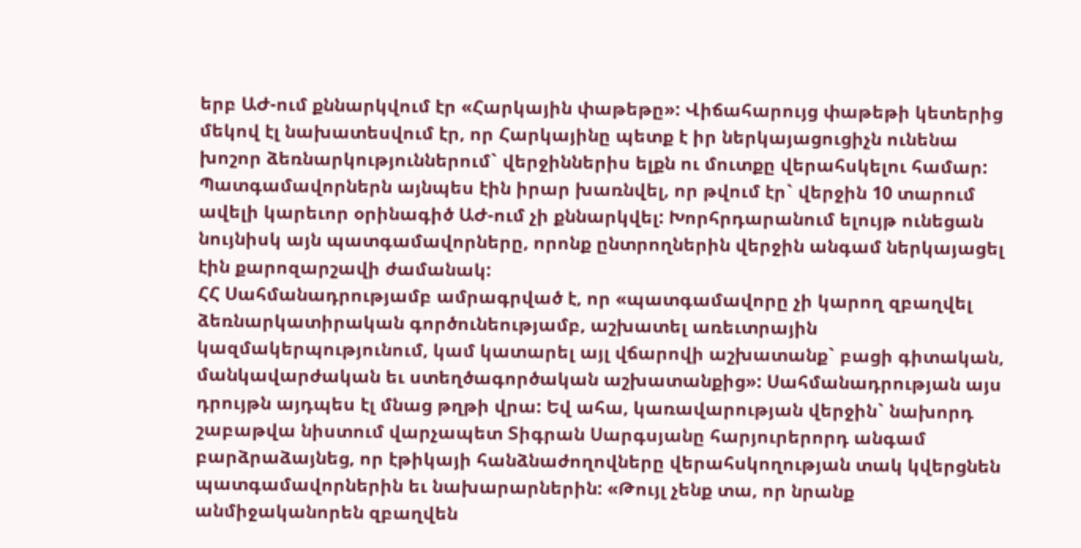երբ ԱԺ-ում քննարկվում էր «Հարկային փաթեթը»: Վիճահարույց փաթեթի կետերից մեկով էլ նախատեսվում էր, որ Հարկայինը պետք է իր ներկայացուցիչն ունենա խոշոր ձեռնարկություններում` վերջիններիս ելքն ու մուտքը վերահսկելու համար: Պատգամավորներն այնպես էին իրար խառնվել, որ թվում էր` վերջին 10 տարում ավելի կարեւոր օրինագիծ ԱԺ-ում չի քննարկվել: Խորհրդարանում ելույթ ունեցան նույնիսկ այն պատգամավորները, որոնք ընտրողներին վերջին անգամ ներկայացել էին քարոզարշավի ժամանակ:
ՀՀ Սահմանադրությամբ ամրագրված է, որ «պատգամավորը չի կարող զբաղվել ձեռնարկատիրական գործունեությամբ, աշխատել առեւտրային կազմակերպությունում, կամ կատարել այլ վճարովի աշխատանք` բացի գիտական, մանկավարժական եւ ստեղծագործական աշխատանքից»: Սահմանադրության այս դրույթն այդպես էլ մնաց թղթի վրա: Եվ ահա, կառավարության վերջին` նախորդ շաբաթվա նիստում վարչապետ Տիգրան Սարգսյանը հարյուրերորդ անգամ բարձրաձայնեց, որ էթիկայի հանձնաժողովները վերահսկողության տակ կվերցնեն պատգամավորներին եւ նախարարներին: «Թույլ չենք տա, որ նրանք անմիջականորեն զբաղվեն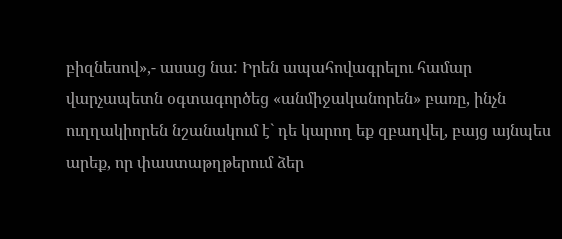բիզնեսով»,- ասաց նա: Իրեն ապահովագրելու համար վարչապետն օգտագործեց «անմիջականորեն» բառը, ինչն ուղղակիորեն նշանակում է` դե կարող եք զբաղվել, բայց այնպես արեք, որ փաստաթղթերում ձեր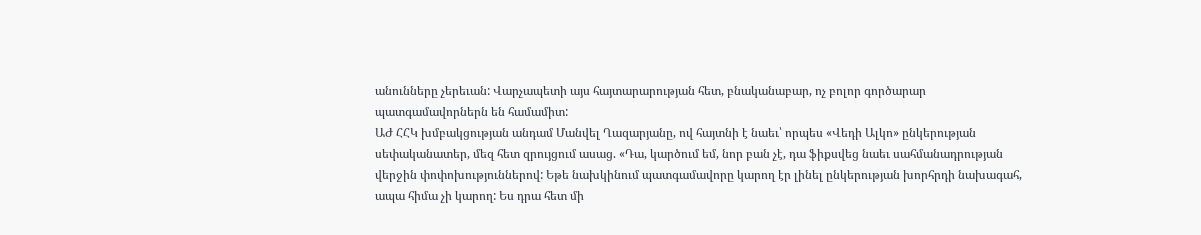անունները չերեւան: Վարչապետի այս հայտարարության հետ, բնականաբար, ոչ բոլոր գործարար պատգամավորներն են համամիտ:
ԱԺ ՀՀԿ խմբակցության անդամ Մանվել Ղազարյանը, ով հայտնի է նաեւ՝ որպես «Վեդի Ալկո» ընկերության սեփականատեր, մեզ հետ զրույցում ասաց. «Դա, կարծում եմ, նոր բան չէ, դա ֆիքսվեց նաեւ սահմանադրության վերջին փոփոխություններով: Եթե նախկինում պատգամավորը կարող էր լինել ընկերության խորհրդի նախագահ, ապա հիմա չի կարող: Ես դրա հետ մի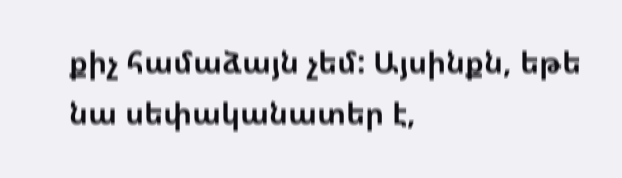քիչ համաձայն չեմ: Այսինքն, եթե նա սեփականատեր է,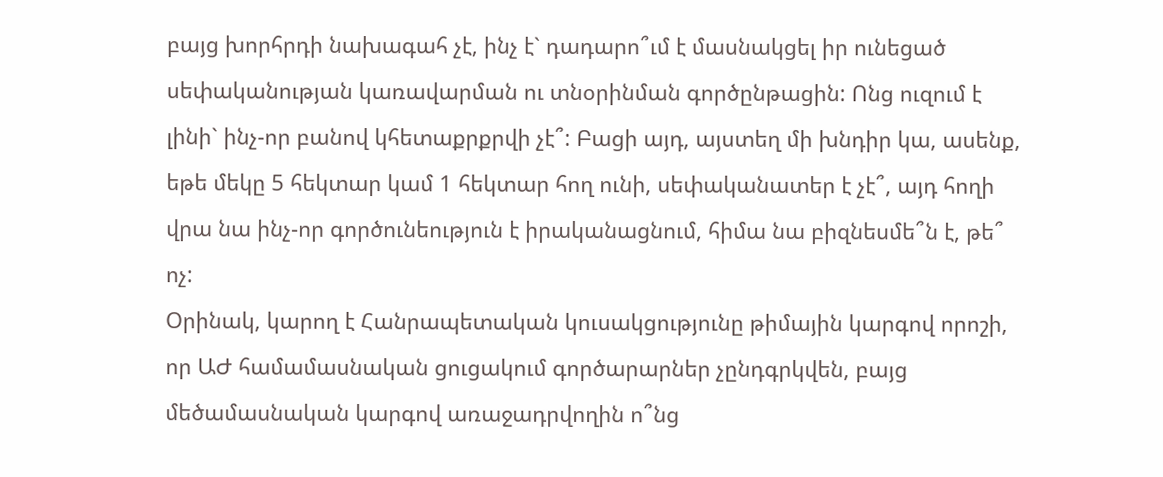բայց խորհրդի նախագահ չէ, ինչ է` դադարո՞ւմ է մասնակցել իր ունեցած սեփականության կառավարման ու տնօրինման գործընթացին: Ոնց ուզում է լինի` ինչ-որ բանով կհետաքրքրվի չէ՞: Բացի այդ, այստեղ մի խնդիր կա, ասենք, եթե մեկը 5 հեկտար կամ 1 հեկտար հող ունի, սեփականատեր է չէ՞, այդ հողի վրա նա ինչ-որ գործունեություն է իրականացնում, հիմա նա բիզնեսմե՞ն է, թե՞ ոչ:
Օրինակ, կարող է Հանրապետական կուսակցությունը թիմային կարգով որոշի, որ ԱԺ համամասնական ցուցակում գործարարներ չընդգրկվեն, բայց մեծամասնական կարգով առաջադրվողին ո՞նց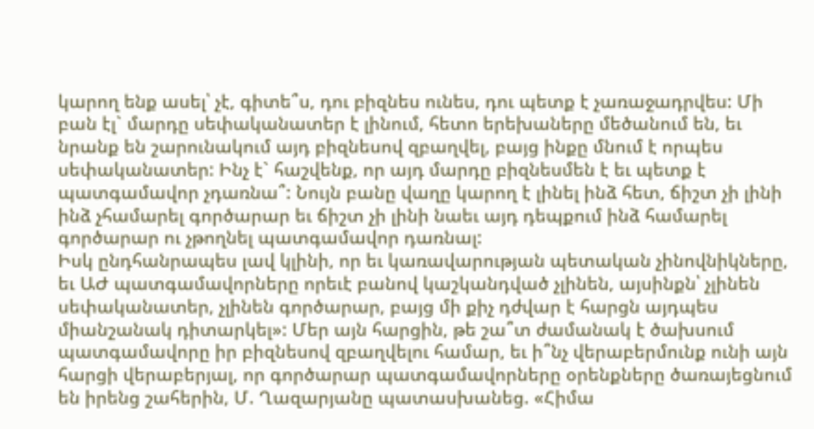կարող ենք ասել՝ չէ, գիտե՞ս, դու բիզնես ունես, դու պետք է չառաջադրվես: Մի բան էլ` մարդը սեփականատեր է լինում, հետո երեխաները մեծանում են, եւ նրանք են շարունակում այդ բիզնեսով զբաղվել, բայց ինքը մնում է որպես սեփականատեր: Ինչ է` հաշվենք, որ այդ մարդը բիզնեսմեն է եւ պետք է պատգամավոր չդառնա՞: Նույն բանը վաղը կարող է լինել ինձ հետ, ճիշտ չի լինի ինձ չհամարել գործարար եւ ճիշտ չի լինի նաեւ այդ դեպքում ինձ համարել գործարար ու չթողնել պատգամավոր դառնալ:
Իսկ ընդհանրապես լավ կլինի, որ եւ կառավարության պետական չինովնիկները, եւ ԱԺ պատգամավորները որեւէ բանով կաշկանդված չլինեն, այսինքն՝ չլինեն սեփականատեր, չլինեն գործարար, բայց մի քիչ դժվար է հարցն այդպես միանշանակ դիտարկել»: Մեր այն հարցին, թե շա՞տ ժամանակ է ծախսում պատգամավորը իր բիզնեսով զբաղվելու համար, եւ ի՞նչ վերաբերմունք ունի այն հարցի վերաբերյալ, որ գործարար պատգամավորները օրենքները ծառայեցնում են իրենց շահերին, Մ. Ղազարյանը պատասխանեց. «Հիմա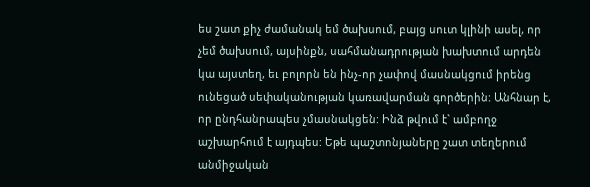ես շատ քիչ ժամանակ եմ ծախսում, բայց սուտ կլինի ասել, որ չեմ ծախսում, այսինքն, սահմանադրության խախտում արդեն կա այստեղ, եւ բոլորն են ինչ-որ չափով մասնակցում իրենց ունեցած սեփականության կառավարման գործերին: Անհնար է, որ ընդհանրապես չմասնակցեն: Ինձ թվում է` ամբողջ աշխարհում է այդպես: Եթե պաշտոնյաները շատ տեղերում անմիջական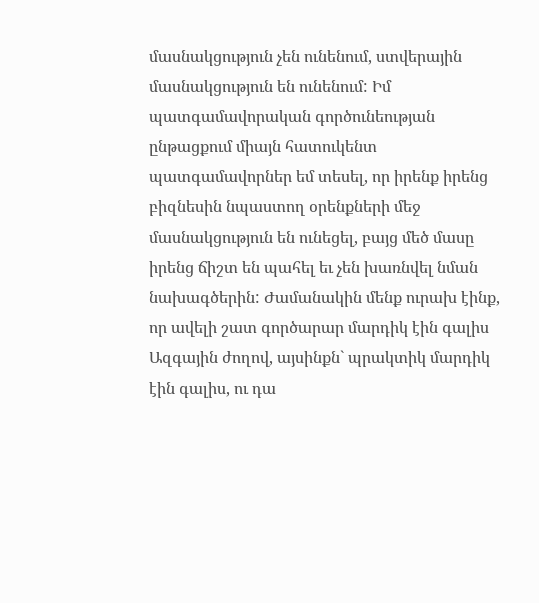մասնակցություն չեն ունենում, ստվերային մասնակցություն են ունենում: Իմ պատգամավորական գործունեության ընթացքում միայն հատուկենտ պատգամավորներ եմ տեսել, որ իրենք իրենց բիզնեսին նպաստող օրենքների մեջ մասնակցություն են ունեցել, բայց մեծ մասը իրենց ճիշտ են պահել եւ չեն խառնվել նման նախագծերին: Ժամանակին մենք ուրախ էինք, որ ավելի շատ գործարար մարդիկ էին գալիս Ազգային ժողով, այսինքն` պրակտիկ մարդիկ էին գալիս, ու դա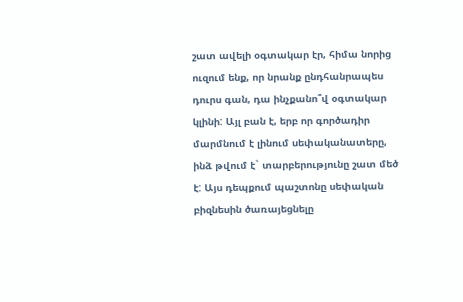շատ ավելի օգտակար էր, հիմա նորից ուզում ենք, որ նրանք ընդհանրապես դուրս գան, դա ինչքանո՞վ օգտակար կլինի: Այլ բան է, երբ որ գործադիր մարմնում է լինում սեփականատերը, ինձ թվում է` տարբերությունը շատ մեծ է: Այս դեպքում պաշտոնը սեփական բիզնեսին ծառայեցնելը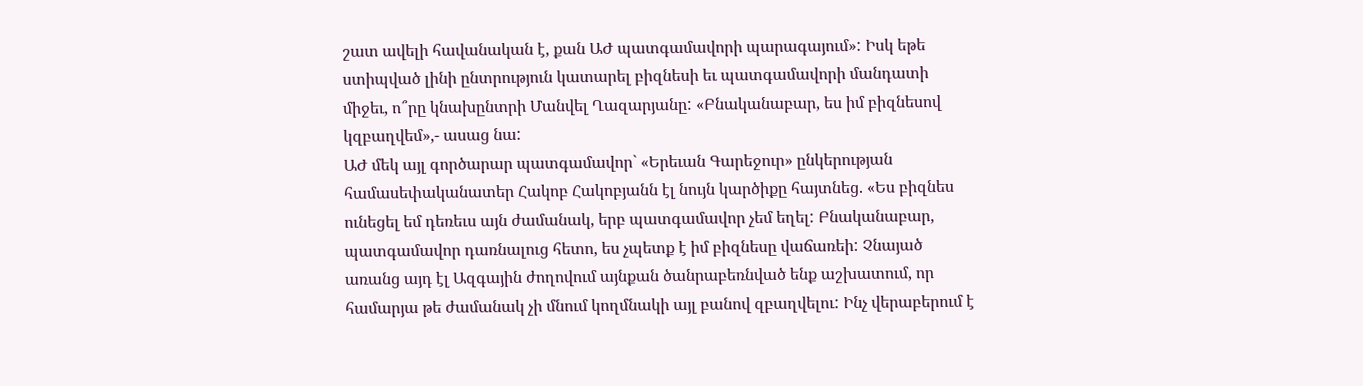շատ ավելի հավանական է, քան ԱԺ պատգամավորի պարագայում»: Իսկ եթե ստիպված լինի ընտրություն կատարել բիզնեսի եւ պատգամավորի մանդատի միջեւ, ո՞րը կնախընտրի Մանվել Ղազարյանը: «Բնականաբար, ես իմ բիզնեսով կզբաղվեմ»,- ասաց նա:
ԱԺ մեկ այլ գործարար պատգամավոր` «Երեւան Գարեջուր» ընկերության համասեփականատեր Հակոբ Հակոբյանն էլ նույն կարծիքը հայտնեց. «Ես բիզնես ունեցել եմ դեռեւս այն ժամանակ, երբ պատգամավոր չեմ եղել: Բնականաբար, պատգամավոր դառնալուց հետո, ես չպետք է իմ բիզնեսը վաճառեի: Չնայած առանց այդ էլ Ազգային ժողովում այնքան ծանրաբեռնված ենք աշխատում, որ համարյա թե ժամանակ չի մնում կողմնակի այլ բանով զբաղվելու: Ինչ վերաբերում է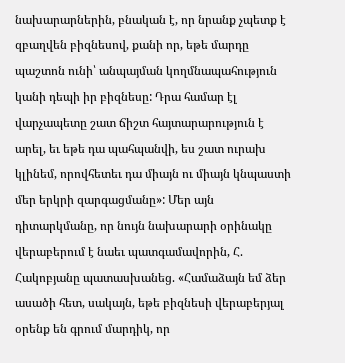նախարարներին, բնական է, որ նրանք չպետք է զբաղվեն բիզնեսով, քանի որ, եթե մարդը պաշտոն ունի՝ անպայման կողմնապահություն կանի դեպի իր բիզնեսը: Դրա համար էլ վարչապետը շատ ճիշտ հայտարարություն է արել, եւ եթե դա պահպանվի, ես շատ ուրախ կլինեմ, որովհետեւ դա միայն ու միայն կնպաստի մեր երկրի զարգացմանը»: Մեր այն դիտարկմանը, որ նույն նախարարի օրինակը վերաբերում է նաեւ պատգամավորին, Հ. Հակոբյանը պատասխանեց. «Համաձայն եմ ձեր ասածի հետ, սակայն, եթե բիզնեսի վերաբերյալ օրենք են գրում մարդիկ, որ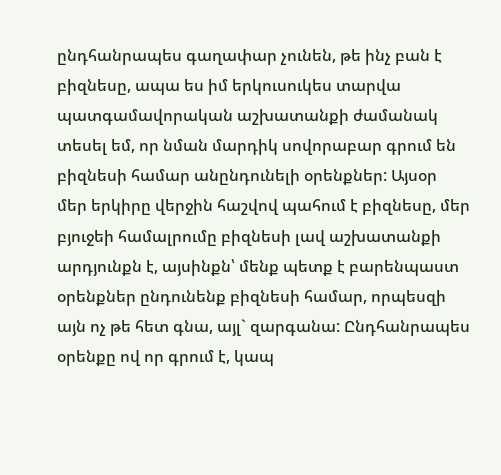ընդհանրապես գաղափար չունեն, թե ինչ բան է բիզնեսը, ապա ես իմ երկուսուկես տարվա պատգամավորական աշխատանքի ժամանակ տեսել եմ, որ նման մարդիկ սովորաբար գրում են բիզնեսի համար անընդունելի օրենքներ: Այսօր մեր երկիրը վերջին հաշվով պահում է բիզնեսը, մեր բյուջեի համալրումը բիզնեսի լավ աշխատանքի արդյունքն է, այսինքն՝ մենք պետք է բարենպաստ օրենքներ ընդունենք բիզնեսի համար, որպեսզի այն ոչ թե հետ գնա, այլ` զարգանա: Ընդհանրապես օրենքը ով որ գրում է, կապ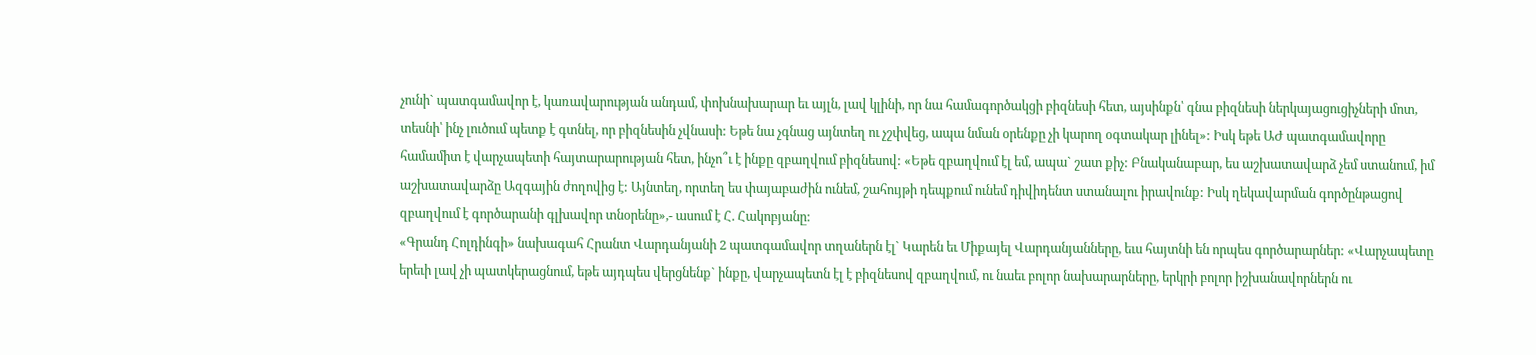չունի` պատգամավոր է, կառավարության անդամ, փոխնախարար եւ այլն, լավ կլինի, որ նա համագործակցի բիզնեսի հետ, այսինքն՝ գնա բիզնեսի ներկայացուցիչների մոտ, տեսնի՝ ինչ լուծում պետք է գտնել, որ բիզնեսին չվնասի: Եթե նա չգնաց այնտեղ ու չշփվեց, ապա նման օրենքը չի կարող օգտակար լինել»: Իսկ եթե ԱԺ պատգամավորը համամիտ է վարչապետի հայտարարության հետ, ինչո՞ւ է ինքը զբաղվում բիզնեսով: «Եթե զբաղվում էլ եմ, ապա` շատ քիչ: Բնականաբար, ես աշխատավարձ չեմ ստանում, իմ աշխատավարձը Ազգային ժողովից է: Այնտեղ, որտեղ ես փայաբաժին ունեմ, շահույթի դեպքում ունեմ դիվիդենտ ստանալու իրավունք: Իսկ ղեկավարման գործընթացով զբաղվում է գործարանի գլխավոր տնօրենը»,- ասում է Հ. Հակոբյանը:
«Գրանդ Հոլդինգի» նախագահ Հրանտ Վարդանյանի 2 պատգամավոր տղաներն էլ` Կարեն եւ Միքայել Վարդանյանները, եւս հայտնի են որպես գործարարներ: «Վարչապետը երեւի լավ չի պատկերացնում, եթե այդպես վերցնենք` ինքը, վարչապետն էլ է բիզնեսով զբաղվում, ու նաեւ բոլոր նախարարները, երկրի բոլոր իշխանավորներն ու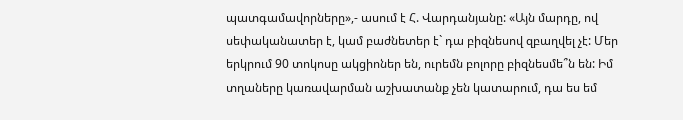պատգամավորները»,- ասում է Հ. Վարդանյանը: «Այն մարդը, ով սեփականատեր է, կամ բաժնետեր է` դա բիզնեսով զբաղվել չէ: Մեր երկրում 90 տոկոսը ակցիոներ են, ուրեմն բոլորը բիզնեսմե՞ն են: Իմ տղաները կառավարման աշխատանք չեն կատարում, դա ես եմ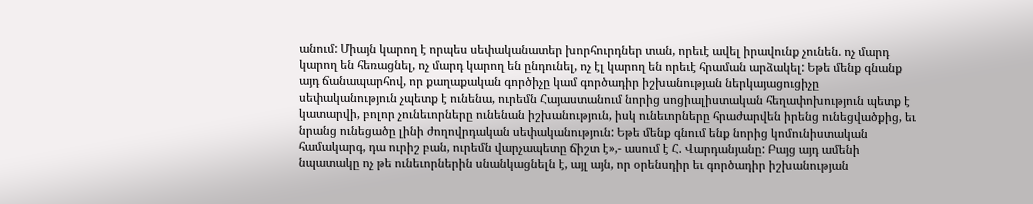անում: Միայն կարող է որպես սեփականատեր խորհուրդներ տան, որեւէ ավել իրավունք չունեն. ոչ մարդ կարող են հեռացնել, ոչ մարդ կարող են ընդունել, ոչ էլ կարող են որեւէ հրաման արձակել: Եթե մենք գնանք այդ ճանապարհով, որ քաղաքական գործիչը կամ գործադիր իշխանության ներկայացուցիչը սեփականություն չպետք է ունենա, ուրեմն Հայաստանում նորից սոցիալիստական հեղափոխություն պետք է կատարվի, բոլոր չունեւորները ունենան իշխանություն, իսկ ունեւորները հրաժարվեն իրենց ունեցվածքից, եւ նրանց ունեցածը լինի ժողովրդական սեփականություն: Եթե մենք գնում ենք նորից կոմունիստական համակարգ, դա ուրիշ բան, ուրեմն վարչապետը ճիշտ է»,- ասում է Հ. Վարդանյանը: Բայց այդ ամենի նպատակը ոչ թե ունեւորներին սնանկացնելն է, այլ այն, որ օրենսդիր եւ գործադիր իշխանության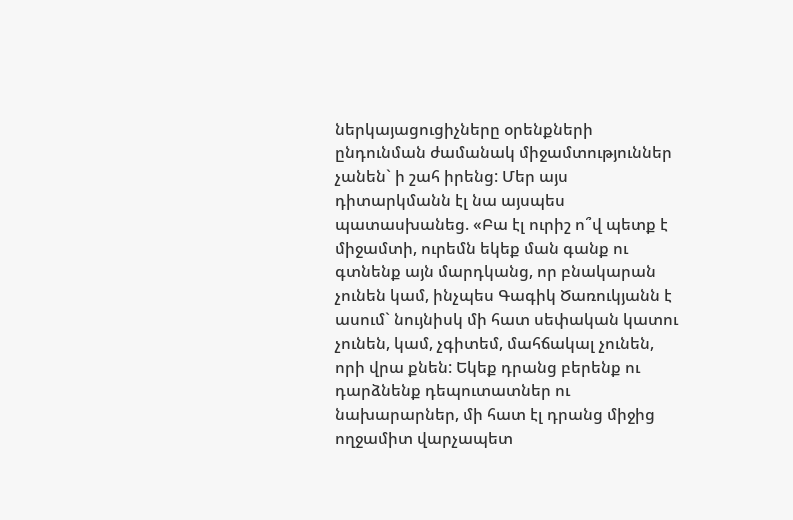ներկայացուցիչները օրենքների ընդունման ժամանակ միջամտություններ չանեն` ի շահ իրենց: Մեր այս դիտարկմանն էլ նա այսպես պատասխանեց. «Բա էլ ուրիշ ո՞վ պետք է միջամտի, ուրեմն եկեք ման գանք ու գտնենք այն մարդկանց, որ բնակարան չունեն կամ, ինչպես Գագիկ Ծառուկյանն է ասում` նույնիսկ մի հատ սեփական կատու չունեն, կամ, չգիտեմ, մահճակալ չունեն, որի վրա քնեն: Եկեք դրանց բերենք ու դարձնենք դեպուտատներ ու նախարարներ, մի հատ էլ դրանց միջից ողջամիտ վարչապետ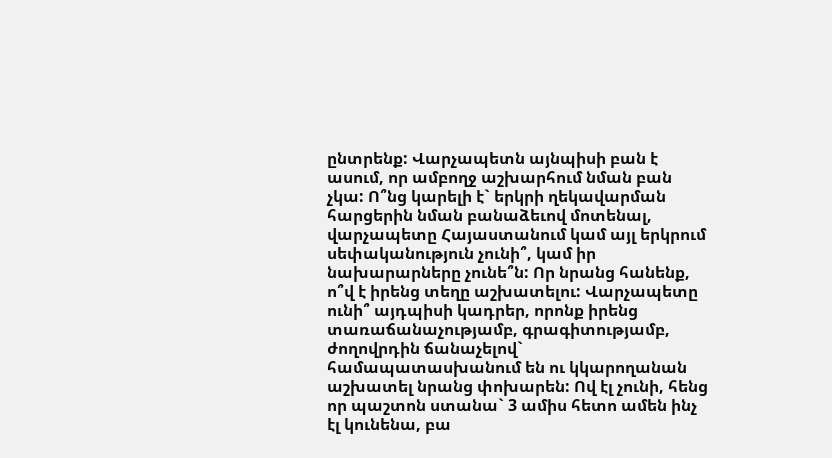ընտրենք: Վարչապետն այնպիսի բան է ասում, որ ամբողջ աշխարհում նման բան չկա: Ո՞նց կարելի է` երկրի ղեկավարման հարցերին նման բանաձեւով մոտենալ, վարչապետը Հայաստանում կամ այլ երկրում սեփականություն չունի՞, կամ իր նախարարները չունե՞ն: Որ նրանց հանենք, ո՞վ է իրենց տեղը աշխատելու: Վարչապետը ունի՞ այդպիսի կադրեր, որոնք իրենց տառաճանաչությամբ, գրագիտությամբ, ժողովրդին ճանաչելով` համապատասխանում են ու կկարողանան աշխատել նրանց փոխարեն: Ով էլ չունի, հենց որ պաշտոն ստանա` 3 ամիս հետո ամեն ինչ էլ կունենա, բա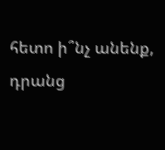հետո ի՞նչ անենք, դրանց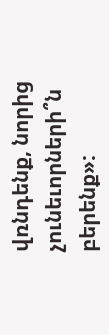վռնդենք, նորից չունեւորների՞ն բերենք»: